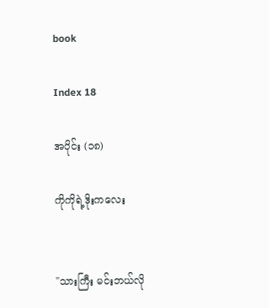book

Index 18

အပိုင်း (၁၈)

ကိုကိုရဲ့ဒိုးကလေး


"သားကြီး မင်းဘယ်လို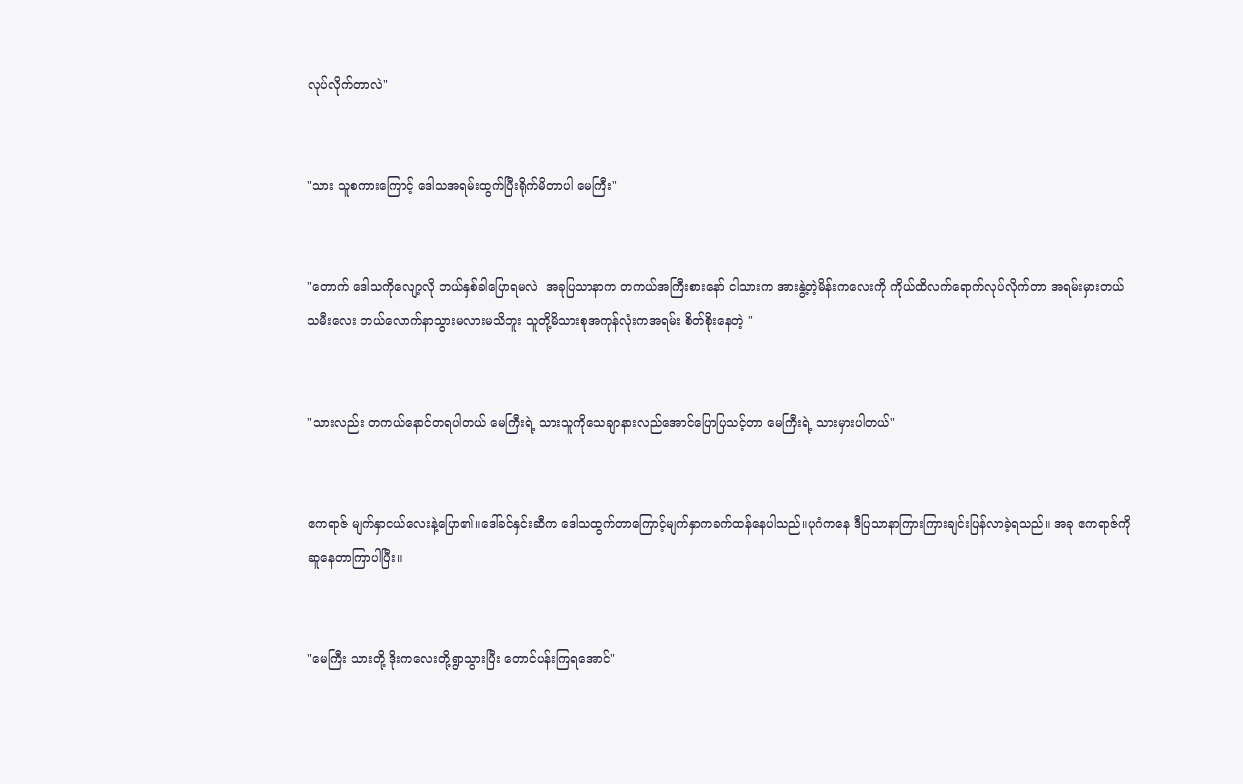လုပ်လိုက်တာလဲ"


"သား သူစကားကြောင့် ဒေါသအရမ်းထွက်ပြီးရိုက်မိတာပါ မေကြီး"


"တောက် ဒေါသကိုလျော့လို ဘယ်နှစ်ခါပြောရမလဲ  အခုပြသာနာက တကယ်အကြီးစားနော် ငါသားက အားနွဲ့တဲ့မိန်းကလေးကို ကိုယ်ထိလက်ရောက်လုပ်လိုက်တာ အရမ်းမှားတယ် သမီးလေး ဘယ်လောက်နာသွားမလားမသိဘူး သူတို့မိသားစုအကုန်လုံးကအရမ်း စိတ်စိုးနေတဲ့ "


"သားလည်း တကယ်နောင်တရပါတယ် မေကြီးရဲ့ သားသူကိုသေချာနားလည်အောင်ပြောပြသင့်တာ မေကြီးရဲ့ သားမှားပါတယ်"


ဧကရာဇ် မျက်နှာငယ်လေးနဲ့ပြော၏။ဒေါ်ခင်နှင်းဆီက ဒေါသထွက်တာကြောင့်မျက်နှာကခက်ထန်နေပါသည်။ပုဂံကနေ ဒီပြသာနာကြားကြားချင်းပြန်လာခဲ့ရသည်။ အခု ဧကရာဇ်ကို ဆူနေတာကြာပါပြီး။


"မေကြီး သားတို့ ဒိုးကလေးတို့ရွာသွားပြီး တောင်ပန်းကြရအောင်"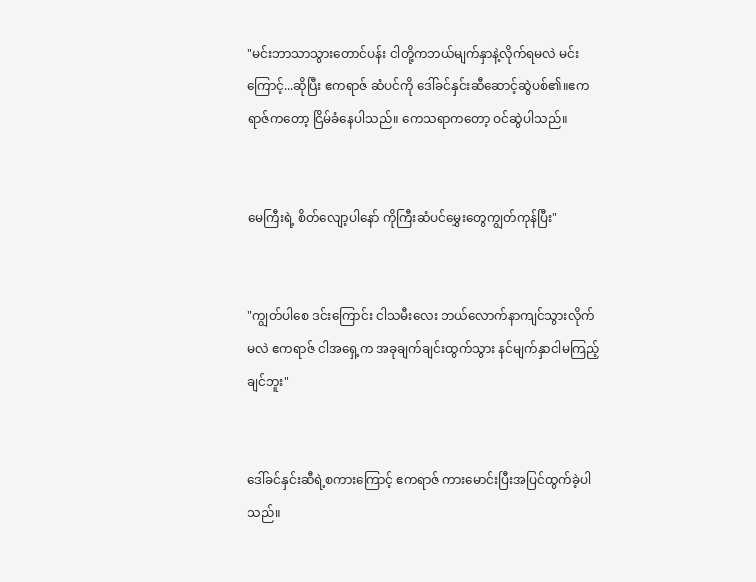"မင်းဘာသာသွားတောင်ပန်း ငါတို့ကဘယ်မျက်နှာနဲ့လိုက်ရမလဲ မင်းကြောင့်...ဆိုပြီး ဧကရာဇ် ဆံပင်ကို ဒေါ်ခင်နှင်းဆီဆောင့်ဆွဲပစ်၏။ဧကရာဇ်ကတော့ ငြိမ်ခံနေပါသည်။ ကေသရာကတော့ ဝင်ဆွဲပါသည်။


မေကြီးရဲ့ စိတ်လျော့ပါနော် ကိုကြီးဆံပင်မွှေးတွေကျွတ်ကုန်ပြီး"


"ကျွတ်ပါစေ ဒင်းကြောင်း ငါသမီးလေး ဘယ်လောက်နာကျင်သွားလိုက်မလဲ ဧကရာဇ် ငါအရှေ့က အခုချက်ချင်းထွက်သွား နင်မျက်နှာငါမကြည့်ချင်ဘူး"


ဒေါ်ခင်နှင်းဆီရဲ့စကားကြောင့် ဧကရာဇ် ကားမောင်းပြီးအပြင်ထွက်ခဲ့ပါသည်။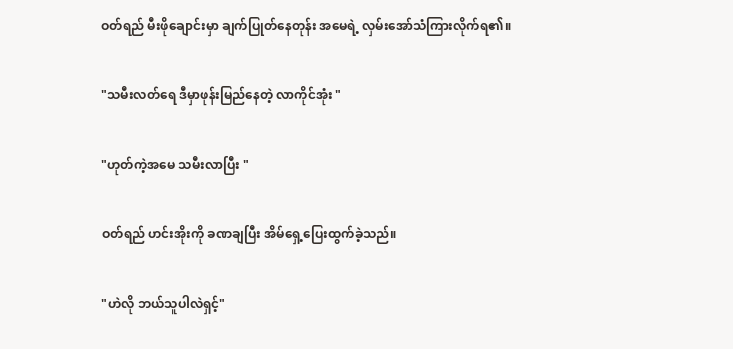ဝတ်ရည် မီးဖိုချောင်းမှာ ချက်ပြုတ်နေတုန်း အမေရဲ့ လှမ်းအော်သံကြားလိုက်ရ၏။


"သမီးလတ်ရေ ဒီမှာဖုန်းမြည်နေတဲ့ လာကိုင်အုံး "


"ဟုတ်ကဲ့အမေ သမီးလာပြီး "


ဝတ်ရည် ဟင်းအိုးကို ခဏချပြီး အိမ်ရှေ့ပြေးထွက်ခဲ့သည်။


"ဟဲလို ဘယ်သူပါလဲရှင့်"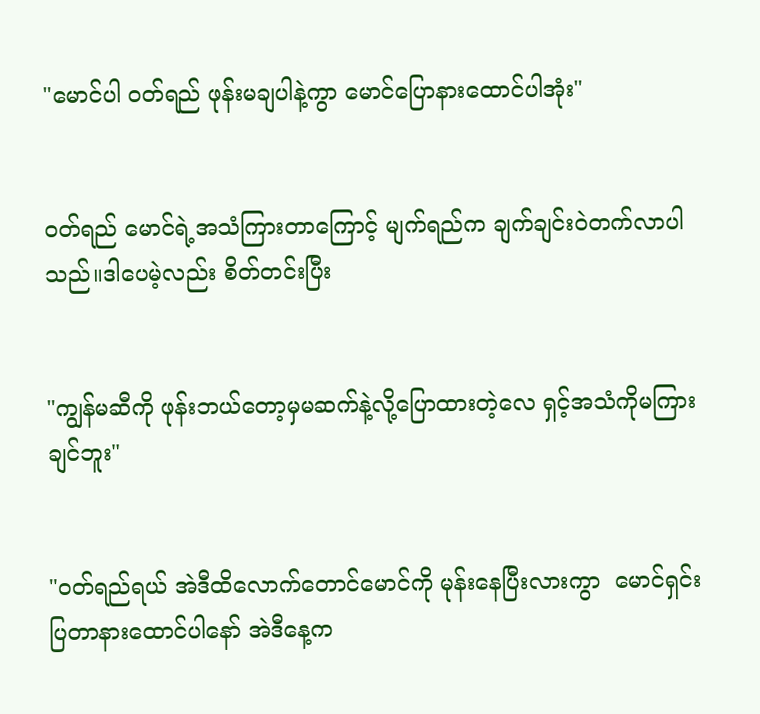"မောင်ပါ ဝတ်ရည် ဖုန်းမချပါနဲ့ကွာ မောင်ပြောနားထောင်ပါအုံး"


ဝတ်ရည် မောင်ရဲ့အသံကြားတာကြောင့် မျက်ရည်က ချက်ချင်းဝဲတက်လာပါသည်။ဒါပေမဲ့လည်း စိတ်တင်းပြီး


"ကျွန်မဆီကို ဖုန်းဘယ်တော့မှမဆက်နဲ့လို့ပြောထားတဲ့လေ ရှင့်အသံကိုမကြားချင်ဘူး"


"ဝတ်ရည်ရယ် အဲဒီထိလောက်တောင်မောင်ကို မုန်းနေပြီးလားကွာ  မောင်ရှင်းပြတာနားထောင်ပါနော် အဲဒီနေ့က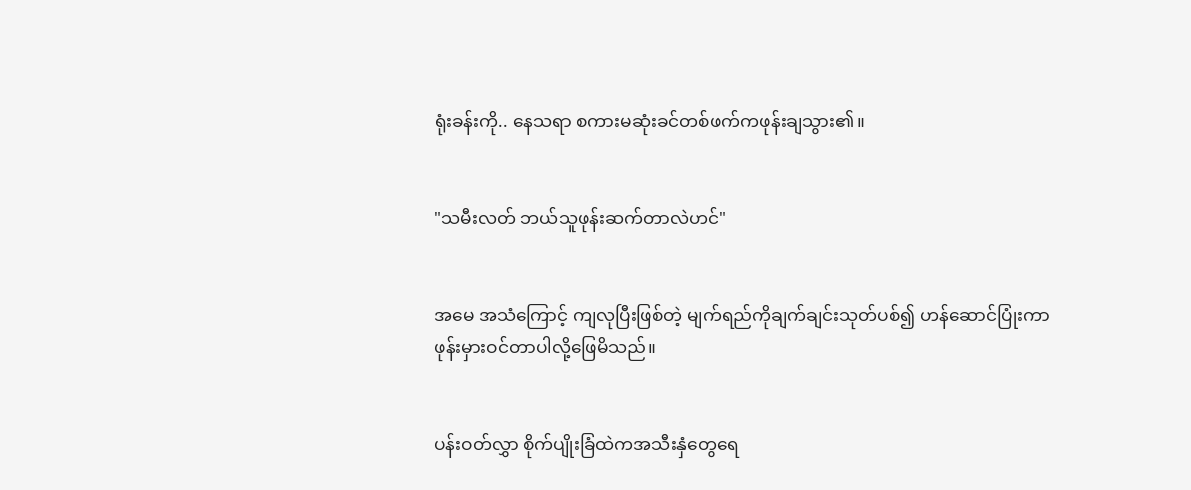ရုံးခန်းကို.. နေသရာ စကားမဆုံးခင်တစ်ဖက်ကဖုန်းချသွား၏။


"သမီးလတ် ဘယ်သူဖုန်းဆက်တာလဲဟင်"


အမေ အသံကြောင့် ကျလုပြီးဖြစ်တဲ့ မျက်ရည်ကိုချက်ချင်းသုတ်ပစ်၍ ဟန်ဆောင်ပြုံးကာ ဖုန်းမှားဝင်တာပါလို့ဖြေမိသည်။


ပန်းဝတ်လွှာ စိုက်ပျိုးခြံထဲကအသီးနှံတွေရေ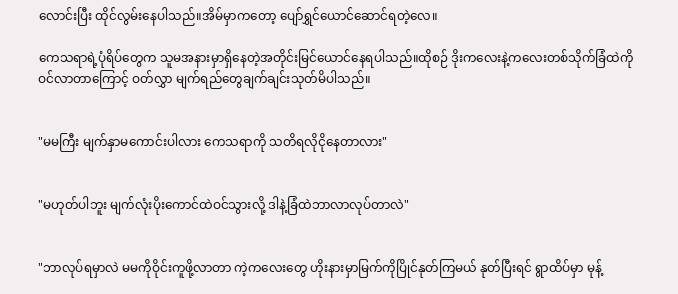လောင်းပြီး ထိုင်လွမ်းနေပါသည်။အိမ်မှာကတော့ ပျော်ရွှင်ယောင်ဆောင်ရတဲ့လေ။

ကေသရာရဲ့ပုံရိပ်တွေက သူမအနားမှာရှိနေတဲ့အတိုင်းမြင်ယောင်နေရပါသည်။ထိုစဉ် ဒိုးကလေးနဲ့ကလေးတစ်သိုက်ခြံထဲကိုဝင်လာတာကြောင့် ဝတ်လွှာ မျက်ရည်တွေချက်ချင်းသုတ်မိပါသည်။


"မမကြီး မျက်နှာမကောင်းပါလား ကေသရာကို သတိရလိုငိုနေတာလား"


"မဟုတ်ပါဘူး မျက်လုံးပိုးကောင်ထဲဝင်သွားလို့ ဒါနဲ့ခြံထဲဘာလာလုပ်တာလဲ"


"ဘာလုပ်ရမှာလဲ မမကိုဝိုင်းကူဖို့လာတာ ကဲ့ကလေးတွေ ဟိုးနားမှာမြက်ကိုပြိုင်နုတ်ကြမယ် နုတ်ပြီးရင် ရွာထိပ်မှာ မုန့်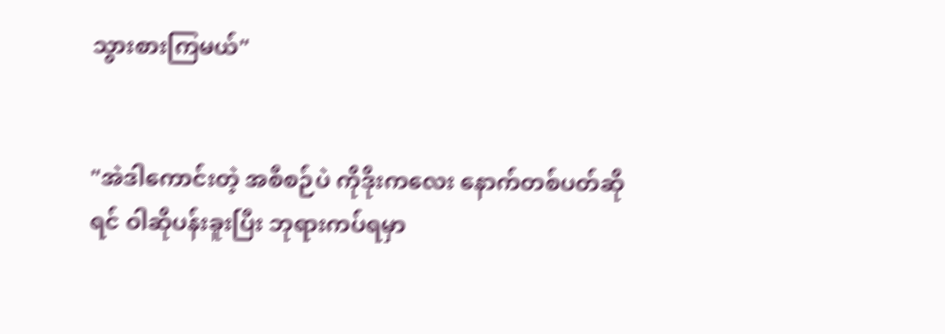သွားစားကြမယ်"


"အဲဒါကောင်းတဲ့ အစီစဉ်ပဲ ကိုဒိုးကလေး နောက်တစ်ပတ်ဆိုရင် ဝါဆိုပန်းခူးပြီး ဘုရားကပ်ရမှာ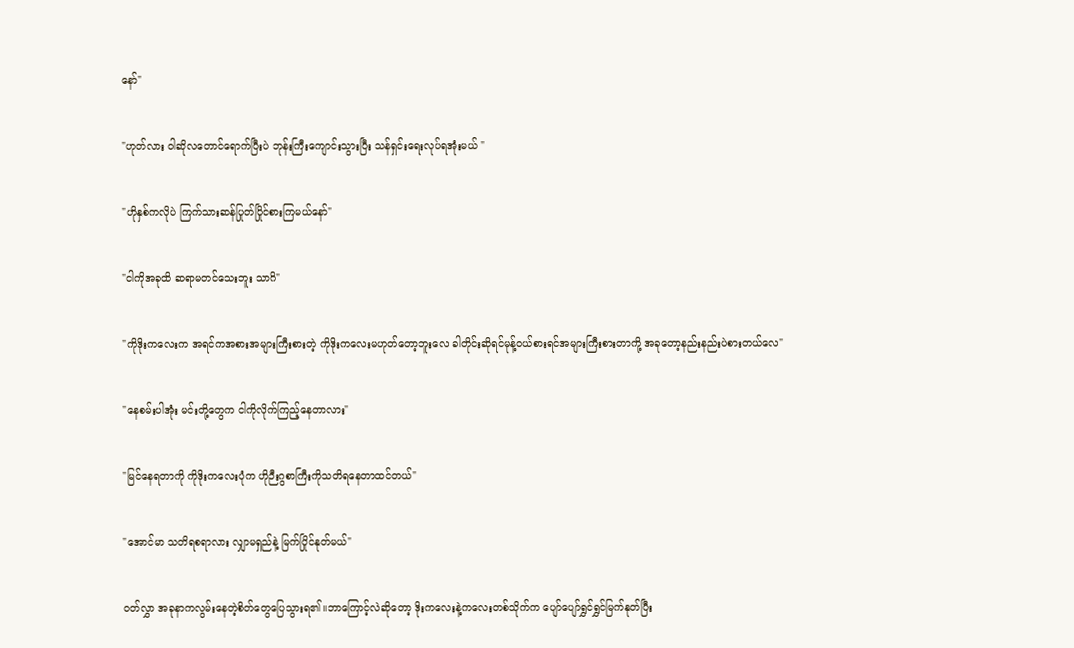နော်"


"ဟုတ်လား ဝါဆိုလတောင်ရောက်ပြီးပဲ ဘုန်းကြီးကျောင်းသွားပြီး သန်ရှင်းရေးလုပ်ရအုံးမယ် "


"ဟိုနှစ်ကလိုပဲ ကြက်သားဆန်ပြုတ်ပြိုင်စားကြမယ်နော်"


"ငါကိုအခုထိ ဆရာမတင်သေးဘူး သာဂိ"


"ကိုဒိုးကလေးက အရင်ကအစားအများကြီးစားတဲ့ ကိုဒိုးကလေးမဟုတ်တော့ဘူးလေ ခါတိုင်းဆိုရင်မုန့်ဝယ်စားရင်အများကြီးစားတာကို့ အခုတော့နည်းနည်းပဲစားတယ်လေ"


"နေစမ်းပါအုံး မင်းတို့တွေက ငါကိုလိုက်ကြည့်နေတာလား"


"မြင်နေရတာကို ကိုဒိုးကလေးပုံက ဟိုဉီးဂွစာကြီးကိုသတိရနေတာထင်တယ်"


"အောင်မာ သတိရစရာလား လျှာမရှည်နဲ့ မြက်ပြိုင်နုတ်မယ်"


ဝတ်လွှာ အခုနာကလွမ်းနေတဲ့စိတ်တွေပြေသွားရ၏။ဘာကြောင့်လဲဆိုတော့ ဒိုးကလေးနဲ့ကလေးတစ်သိုက်က ပျော်ပျော်ရွှင်ရွှင်မြက်နုတ်ပြီး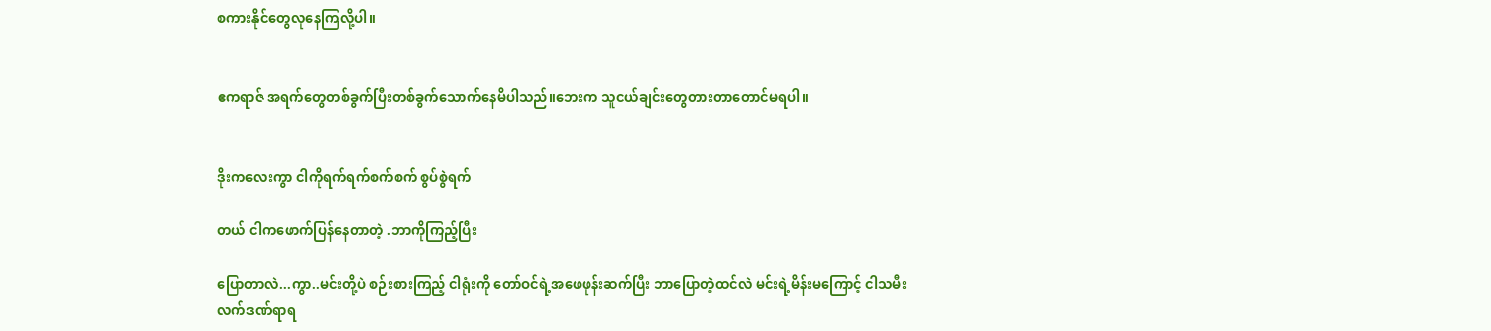စကားနိုင်တွေလုနေကြလို့ပါ။


ဧကရာဇ် အရက်တွေတစ်ခွက်ပြီးတစ်ခွက်သောက်နေမိပါသည်။ဘေးက သူငယ်ချင်းတွေတားတာတောင်မရပါ။


ဒိုးကလေးကွာ ငါကိုရက်ရက်စက်စက် စွပ်စွဲရက်

တယ် ငါကဖောက်ပြန်နေတာတဲ့ .ဘာကိုကြည့်ပြီး

ပြောတာလဲ...ကွာ..မင်းတို့ပဲ စဉ်းစားကြည့် ငါရုံးကို တော်ဝင်ရဲ့အဖေဖုန်းဆက်ပြီး ဘာပြောတဲ့ထင်လဲ မင်းရဲ့မိန်းမကြောင့် ငါသမီးလက်ဒဏ်ရာရ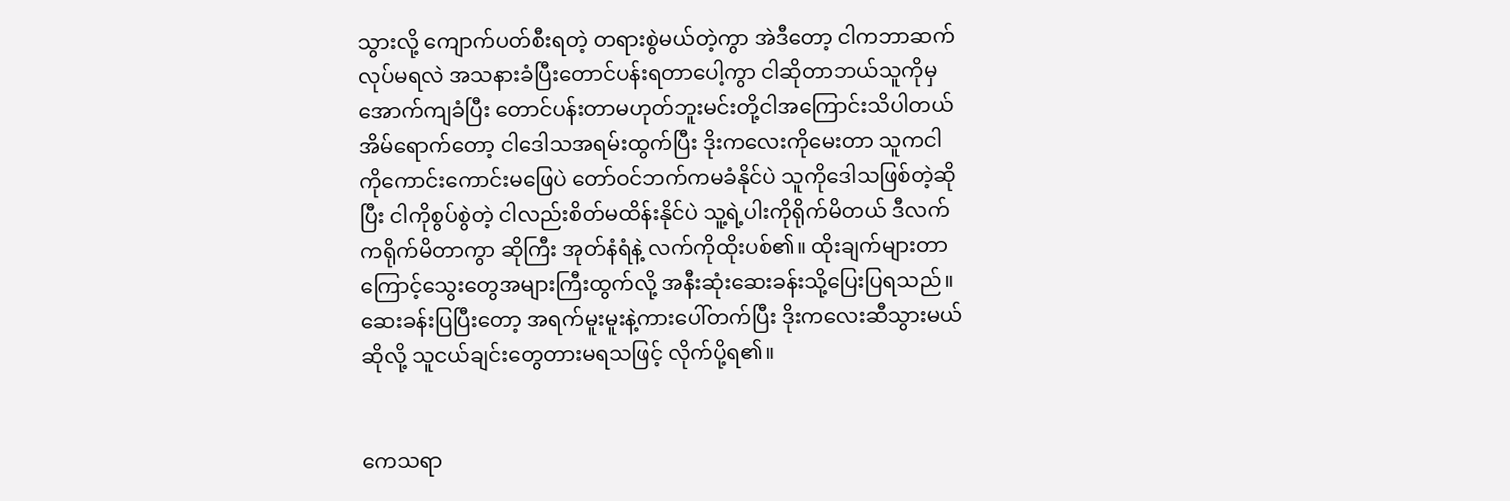သွားလို့ ကျောက်ပတ်စီးရတဲ့ တရားစွဲမယ်တဲ့ကွာ အဲဒီတော့ ငါကဘာဆက်လုပ်မရလဲ အသနားခံပြီးတောင်ပန်းရတာပေါ့ကွာ ငါဆိုတာဘယ်သူကိုမှအောက်ကျခံပြီး တောင်ပန်းတာမဟုတ်ဘူးမင်းတို့ငါအကြောင်းသိပါတယ် အိမ်ရောက်တော့ ငါဒေါသအရမ်းထွက်ပြီး ဒိုးကလေးကိုမေးတာ သူကငါကိုကောင်းကောင်းမဖြေပဲ တော်ဝင်ဘက်ကမခံနိုင်ပဲ သူကိုဒေါသဖြစ်တဲ့ဆိုပြီး ငါကိုစွပ်စွဲတဲ့ ငါလည်းစိတ်မထိန်းနိုင်ပဲ သူ့ရဲ့ပါးကိုရိုက်မိတယ် ဒီလက်ကရိုက်မိတာကွာ ဆိုကြီး အုတ်နံရံနဲ့ လက်ကိုထိုးပစ်၏။ ထိုးချက်များတာကြောင့်သွေးတွေအများကြီးထွက်လို့ အနီးဆုံးဆေးခန်းသို့ပြေးပြရသည်။ ဆေးခန်းပြပြီးတော့ အရက်မူးမူးနဲ့ကားပေါ်တက်ပြီး ဒိုးကလေးဆီသွားမယ်ဆိုလို့ သူငယ်ချင်းတွေတားမရသဖြင့် လိုက်ပို့ရ၏။


ကေသရာ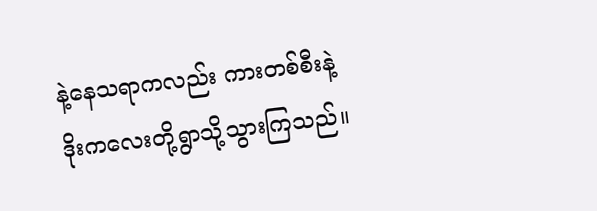နဲ့နေသရာကလည်း ကားတစ်စီးနဲ့ ဒိုးကလေးတို့ရွာသို့သွားကြသည်။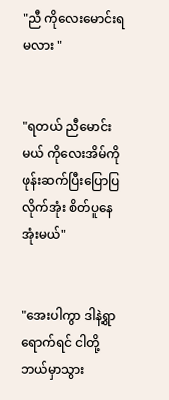"ညီ ကိုလေးမောင်းရမလား "


"ရတယ် ညီမောင်းမယ် ကိုလေးအိမ်ကိုဖုန်းဆက်ပြီးပြောပြလိုက်အုံး စိတ်ပူနေအုံးမယ်"


"အေးပါကွာ ဒါနဲ့ရွာရောက်ရင် ငါတို့ဘယ်မှာသွား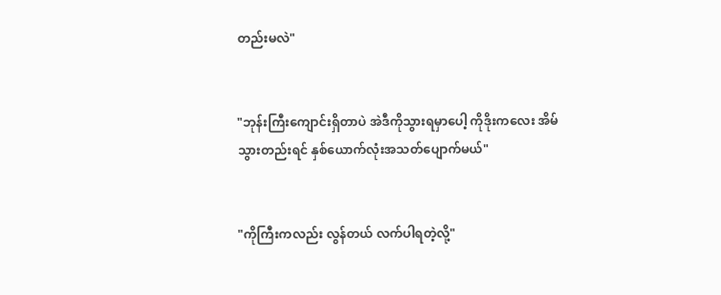တည်းမလဲ"


"ဘုန်းကြီးကျောင်းရှိတာပဲ အဲဒီကိုသွားရမှာပေါ့ ကိုဒိုးကလေး အိမ်သွားတည်းရင် နှစ်ယောက်လုံးအသတ်ပျောက်မယ်"


"ကိုကြီးကလည်း လွန်တယ် လက်ပါရတဲ့လို့"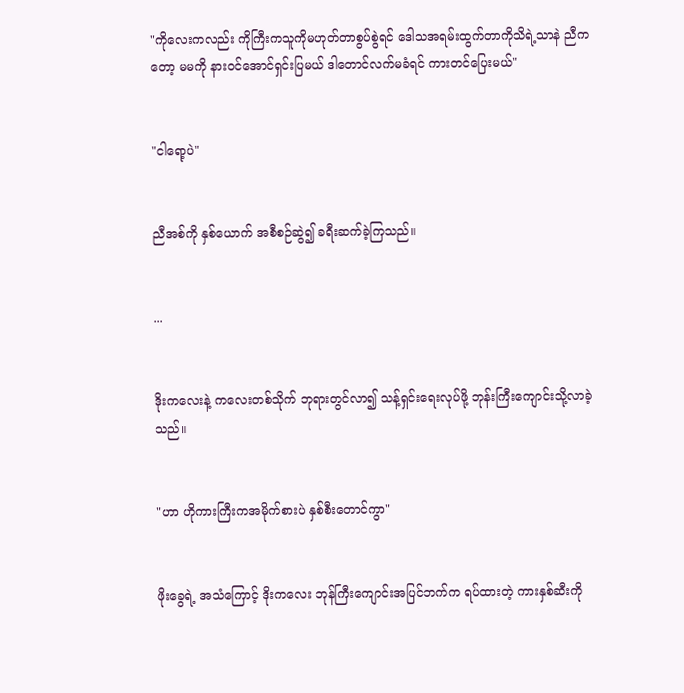"ကိုလေးကလည်း ကိုကြီးကသူကိုမဟုတ်တာစွပ်စွဲရင် ဒေါသအရမ်းထွက်တာကိုသိရဲ့သာနဲ ညီကတော့ မမကို နားဝင်အောင်ရှင်းပြမယ် ဒါတောင်လက်မခံရင် ကားတင်ပြေးမယ်"


"ငါရော့ပဲ"


ညီအစ်ကို နှစ်ယောက် အစီစဉ်ဆွဲ၍ ခရီးဆက်ခဲ့ကြသည်။


...


ဒိုးကလေးနဲ့ ကလေးတစ်သိုက် ဘုရားတွင်လာ၍ သန့်ရှင်းရေးလုပ်ဖို့ ဘုန်းကြီးကျောင်းသို့လာခဲ့သည်။


"ဟာ ဟိုကားကြီးကအမိုက်စားပဲ နှစ်စီးတောင်ကွာ"


ဖိုးခွေရဲ့ အသံကြောင့် ဒိုးကလေး ဘုန်ကြီးကျောင်းအပြင်ဘက်က ရပ်ထားတဲ့ ကားနှစ်ဆီးကို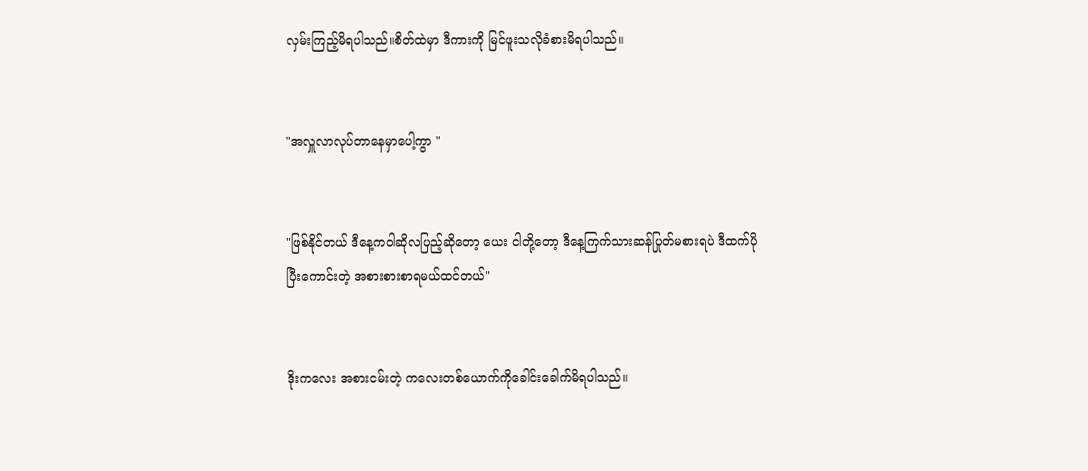လှမ်းကြည့်မိရပါသည်။စိတ်ထဲမှာ ဒီကားကို မြင်ဖူးသလိုခံစားမိရပါသည်။


"အလှူလာလုပ်တာနေမှာပေါ့ကွာ "


"ဖြစ်နိုင်တယ် ဒီနေ့ကဝါဆိုလပြည့်ဆိုတော့ ယေး ငါတို့တော့ ဒီနေ့ကြက်သားဆန်ပြုတ်မစားရပဲ ဒီထက်ပိုပြီးကောင်းတဲ့ အစားစားစာရမယ်ထင်တယ်"


ဒိုးကလေး အစားငမ်းတဲ့ ကလေးတစ်ယောက်ကိုခေါင်းခေါက်မိရပါသည်။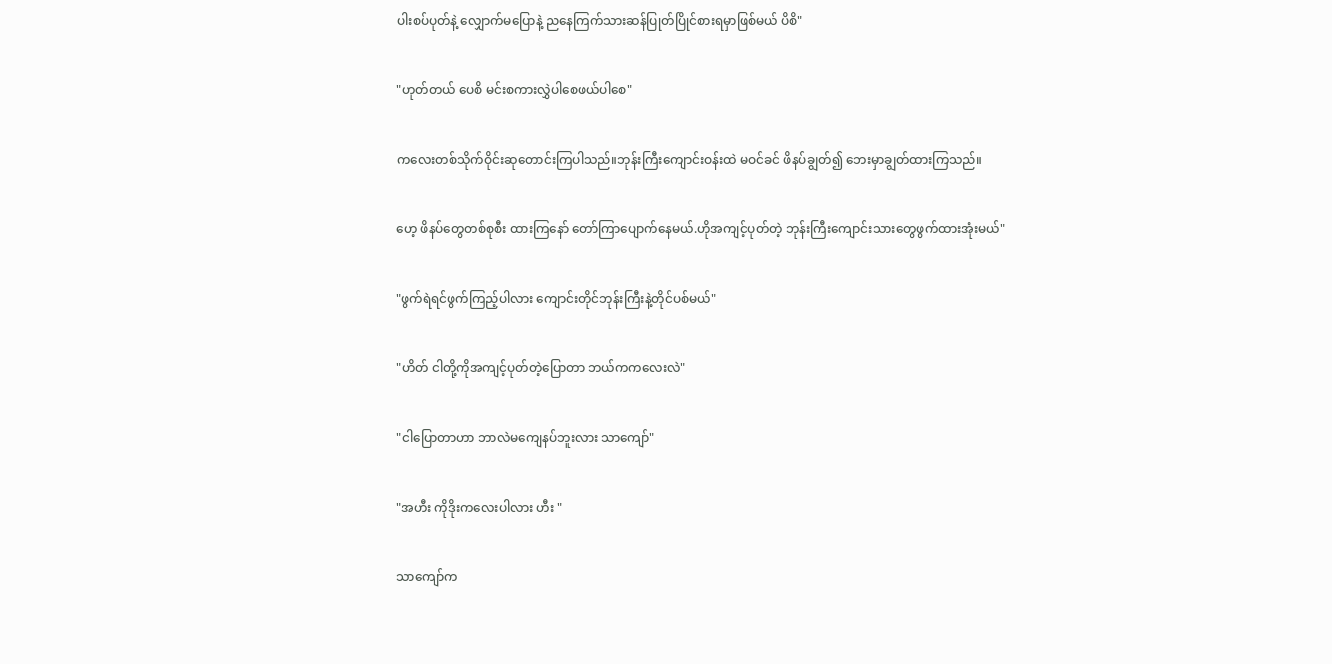ပါးစပ်ပုတ်နဲ့ လျှောက်မပြောနဲ့ ညနေကြက်သားဆန်ပြုတ်ပြိုင်စားရမှာဖြစ်မယ် ပိစိ"


"ဟုတ်တယ် ပေစိ မင်းစကားလွှဲပါစေဖယ်ပါစေ"


ကလေးတစ်သိုက်ဝိုင်းဆုတောင်းကြပါသည်။ဘုန်းကြီးကျောင်းဝန်းထဲ မဝင်ခင် ဖိနပ်ချွတ်၍ ဘေးမှာချွတ်ထားကြသည်။


ဟေ့ ဖိနပ်တွေတစ်စုစီး ထားကြနော် တော်ကြာပျောက်နေမယ်.ဟိုအကျင့်ပုတ်တဲ့ ဘုန်းကြီးကျောင်းသားတွေဖွက်ထားအုံးမယ်"


"ဖွက်ရဲရင်ဖွက်ကြည့်ပါလား ကျောင်းတိုင်ဘုန်းကြီးနဲ့တိုင်ပစ်မယ်"


"ဟိတ် ငါတို့ကိုအကျင့်ပုတ်တဲ့ပြောတာ ဘယ်ကကလေးလဲ"


"ငါပြောတာဟာ ဘာလဲမကျေနပ်ဘူးလား သာကျော်"


"အဟီး ကိုဒိုးကလေးပါလား ဟီး "


သာကျော်က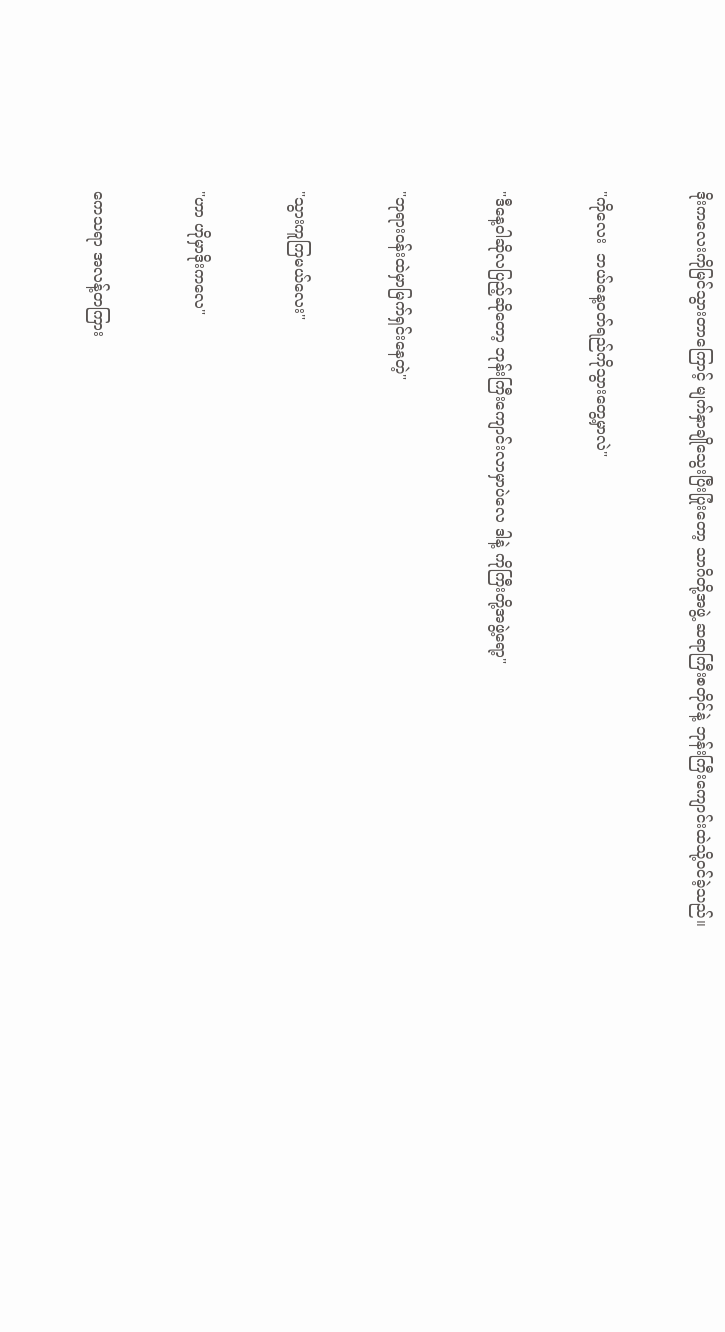ဒိုးကလေးကိုမြင်သွားတာကြောင့် မျက်နှာချိုသွေးပြီးပြုံးတော့ သာဂိတို့အဖွဲ့ ဆရာကြီးစတိုင်နဲ့ ဘုန်းကြီးကျောင်းထဲသို့ဝင်ခဲ့သည်။


"ကိုလေး  ဘယ်နေ့ဝတ်ရည်ကိုသွားတွေ့မှာလဲ"


"ဒီနေ့ဝါဆိုလပြည့်ဆိုတော့ ဘုန်းကြီးကျောင်းလာမှာပဲလေ ဒါနဲ့ ကိုကြီးတို့အဖွဲ့ရော့"


"ဘုရားဝန်းထဲမှာမြက်ရှင်းနေတဲ့"


"သွားကူကြမယ်လေး"


"ဟာ ဟိုမှာဒိုးကလေ"


ကေသရာ အလန့်တကြား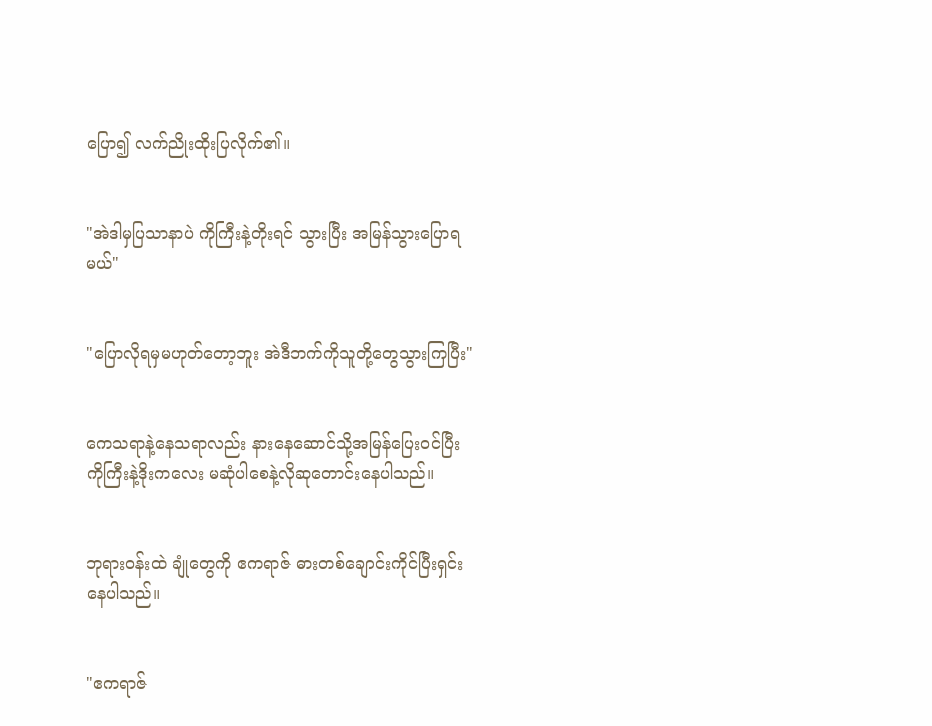ပြော၍ လက်ညိုးထိုးပြလိုက်၏။


"အဲဒါမှပြသာနာပဲ ကိုကြီးနဲ့တိုးရင် သွားပြီး အမြန်သွားပြောရမယ်"


"ပြောလိုရမှမဟုတ်တော့ဘူး အဲဒီဘက်ကိုသူတို့တွေသွားကြပြီး"


ကေသရာနဲ့နေသရာလည်း နားနေဆောင်သို့အမြန်ပြေးဝင်ပြီး ကိုကြီးနဲ့ဒိုးကလေး မဆုံပါစေနဲ့လိုဆုတောင်းနေပါသည်။


ဘုရားဝန်းထဲ ချုံတွေကို ဧကရာဇ် ဓားတစ်ချောင်းကိုင်ပြီးရှင်းနေပါသည်။


"ဧကရာဇ်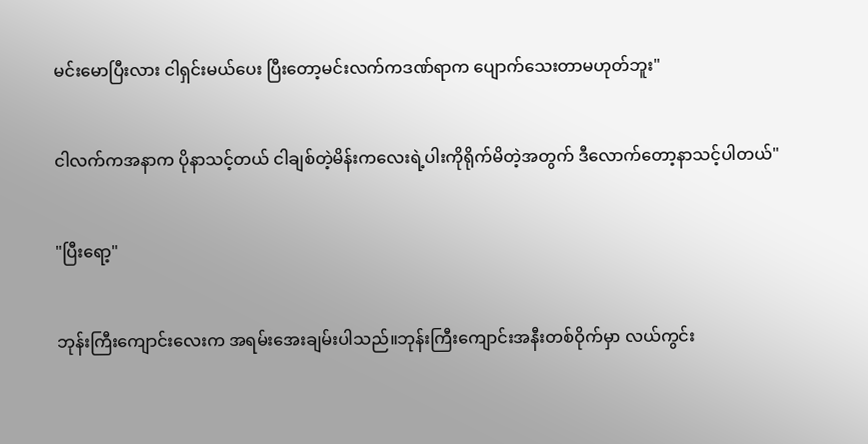မင်းမောပြီးလား ငါရှင်းမယ်ပေး ပြီးတော့မင်းလက်ကဒဏ်ရာက ပျောက်သေးတာမဟုတ်ဘူး"


ငါလက်ကအနာက ပိုနာသင့်တယ် ငါချစ်တဲ့မိန်းကလေးရဲ့ပါးကိုရိုက်မိတဲ့အတွက် ဒီလောက်တော့နာသင့်ပါတယ်"


"ပြီးရော့"


ဘုန်းကြီးကျောင်းလေးက အရမ်းအေးချမ်းပါသည်။ဘုန်းကြီးကျောင်းအနီးတစ်ဝိုက်မှာ လယ်ကွင်း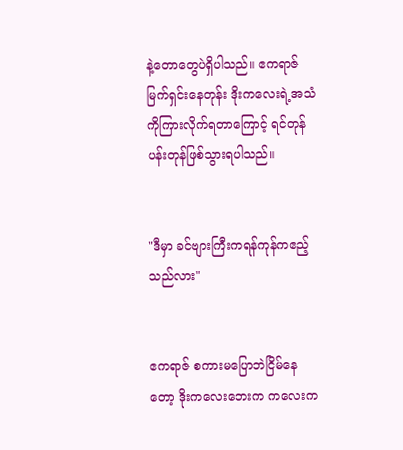နဲ့တောတွေပဲရှိပါသည်။ ဧကရာဇ် မြက်ရှင်းနေတုန်း ဒိုးကလေးရဲ့အသံကိုကြားလိုက်ရတာကြောင့် ရင်တုန်ပန်းတုန်ဖြစ်သွားရပါသည်။


"ဒီမှာ ခင်ဗျားကြီးကရန်ကုန်ကဧည့်သည်လား"


ဧကရာဇ် စကားမပြောဘဲငြိမ်နေတော့ ဒိုးကလေးဘေးက ကလေးက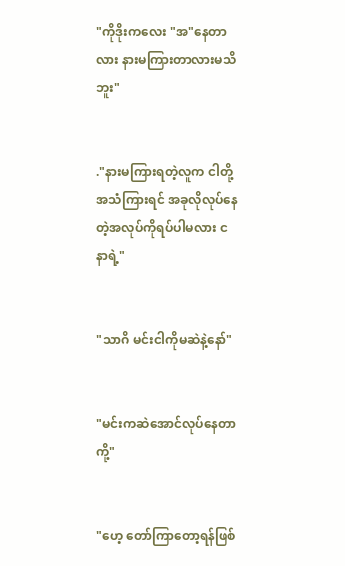"ကိုဒိုးကလေး "အ"နေတာလား နားမကြားတာလားမသိဘူး"


."နားမကြားရတဲ့လူက ငါတို့အသံကြားရင် အခုလိုလုပ်နေတဲ့အလုပ်ကိုရပ်ပါမလား ငနာရဲ့"


"သာဂိ မင်းငါကိုမဆဲနဲ့နော်"


"မင်းကဆဲအောင်လုပ်နေတာကို့"


"ဟေ့ တော်ကြာတော့ရန်ဖြစ်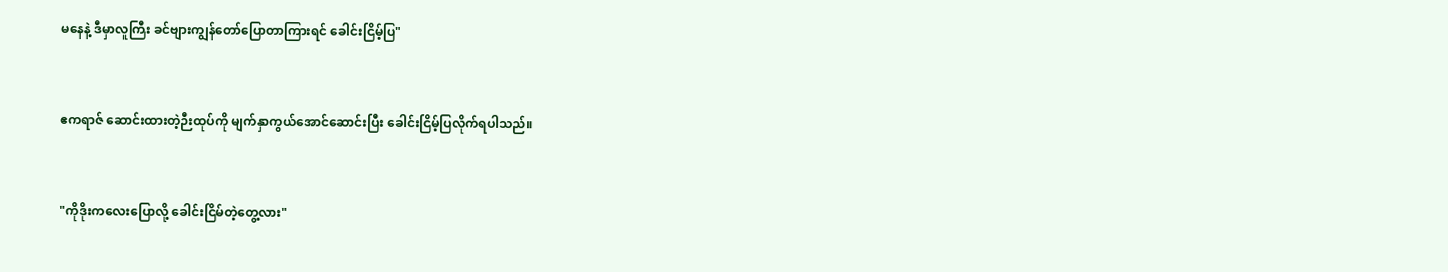မနေနဲ့ ဒီမှာလူကြီး ခင်ဗျားကျွန်တော်ပြောတာကြားရင် ခေါင်းငြိမ့်ပြ"


ဧကရာဇ် ဆောင်းထားတဲ့ဉီးထုပ်ကို မျက်နှာကွယ်အောင်ဆောင်းပြီး ခေါင်းငြိမ့်ပြလိုက်ရပါသည်။


"ကိုဒိုးကလေးပြောလို့ ခေါင်းငြိမ်တဲ့တွေ့လား"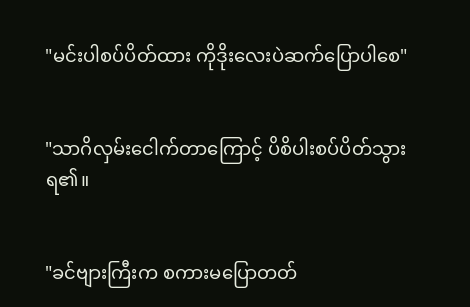"မင်းပါစပ်ပိတ်ထား ကိုဒိုးလေးပဲဆက်ပြောပါစေ"


"သာဂိလှမ်းငေါက်တာကြောင့် ပိစိပါးစပ်ပိတ်သွားရ၏။


"ခင်ဗျားကြီးက စကားမပြောတတ်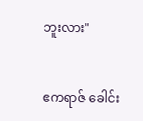ဘူးလား"


ဧကရာဇ် ခေါင်း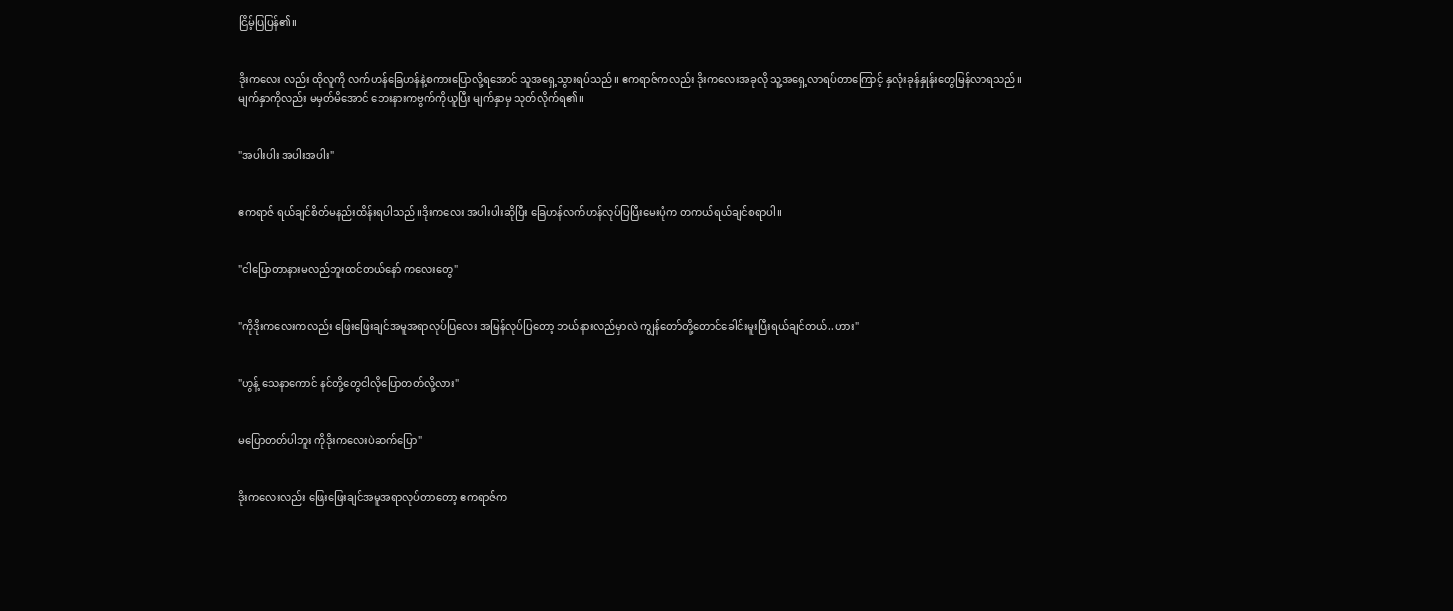ငြိမ့်ပြပြန်၏။


ဒိုးကလေး လည်း ထိုလူကို လက်ဟန်ခြေဟန်နဲ့စကားပြောလို့ရအောင် သူအရှေ့သွားရပ်သည်။ ဧကရာဇ်ကလည်း ဒိုးကလေးအခုလို သူ့အရှေ့လာရပ်တာကြောင့် နှလုံးခုန်နှုန်းတွေမြန်လာရသည်။မျက်နှာကိုလည်း မမှတ်မိအောင် ဘေးနားကဗွက်ကိုယူပြီး မျက်နှာမှ သုတ်လိုက်ရ၏။


"အပါးပါး အပါးအပါး"


ဧကရာဇ် ရယ်ချင်စိတ်မနည်းထိန်းရပါသည်။ဒိုးကလေး အပါးပါးဆိုပြီး ခြေဟန်လက်ဟန်လုပ်ပြပြီးမေးပုံက တကယ်ရယ်ချင်စရာပါ။


"ငါပြောတာနားမလည်ဘူးထင်တယ်နော် ကလေးတွေ"


"ကိုဒိုးကလေးကလည်း ဖြေးဖြေးချင်အမူအရာလုပ်ပြလေး အမြန်လုပ်ပြတော့ ဘယ်နားလည်မှာလဲ ကျွန်တော်တို့တောင်ခေါင်းမူးပြီးရယ်ချင်တယ်..ဟား"


"ဟွန့် သေနာကောင် နင်တို့တွေငါလိုပြောတတ်လို့လား"


မပြောတတ်ပါဘူး ကိုဒိုးကလေးပဲဆက်ပြော"


ဒိုးကလေးလည်း ဖြေးဖြေးချင်အမူအရာလုပ်တာတော့ ဧကရာဇ်က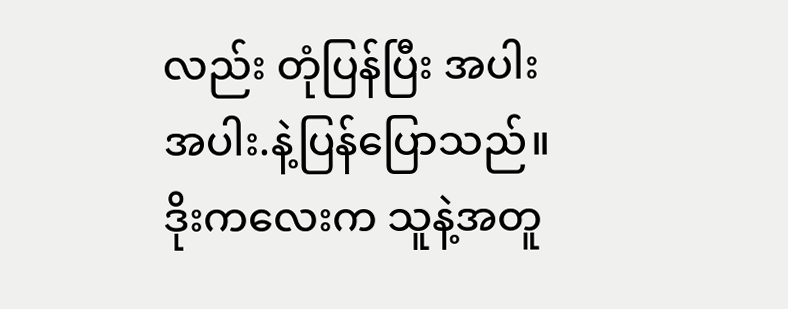လည်း တုံပြန်ပြီး အပါး အပါး.နဲ့ပြန်ပြောသည်။ဒိုးကလေးက သူနဲ့အတူ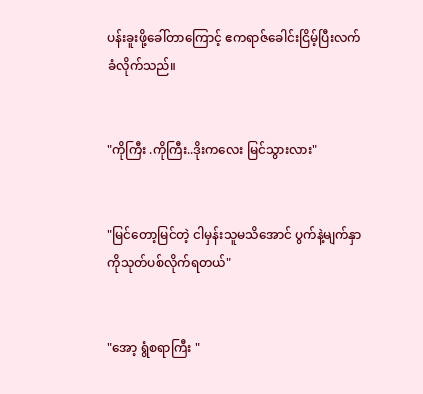ပန်းခူးဖို့ခေါ်တာကြောင့် ဧကရာဇ်ခေါင်းငြိမ့်ပြီးလက်ခံလိုက်သည်။


"ကိုကြီး .ကိုကြီး..ဒိုးကလေး မြင်သွားလား"


"မြင်တော့မြင်တဲ့ ငါမှန်းသူမသိအောင် ပွက်နဲ့မျက်နှာကိုသုတ်ပစ်လိုက်ရတယ်"


"အော့ ရွံစရာကြီး "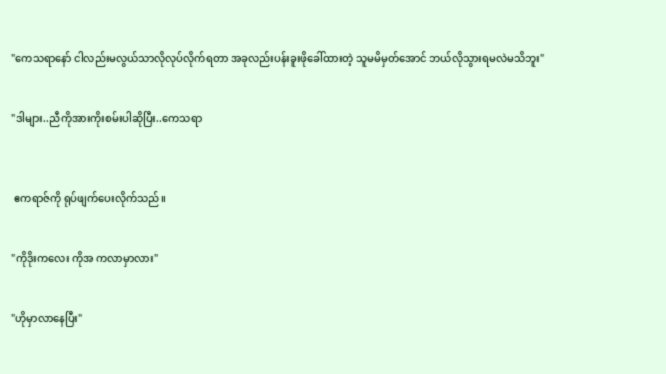"ကေသရာနော် ငါလည်းမလွယ်သာလိုလုပ်လိုက်ရတာ အခုလည်းပန်းခူးဖိုခေါ်ထားတဲ့ သူမမိမှတ်အောင် ဘယ်လိုသွားရမလဲမသိဘူး"


"ဒါများ..ညီကိုအားကိုးစမ်းပါဆိုပြီး..ကေသရာ



 ဧကရာဇ်ကို ရုပ်ဖျက်ပေးလိုက်သည်။


"ကိုဒိုးကလေး ကိုအ ကလာမှာလား"


"ဟိုမှာလာနေပြီး"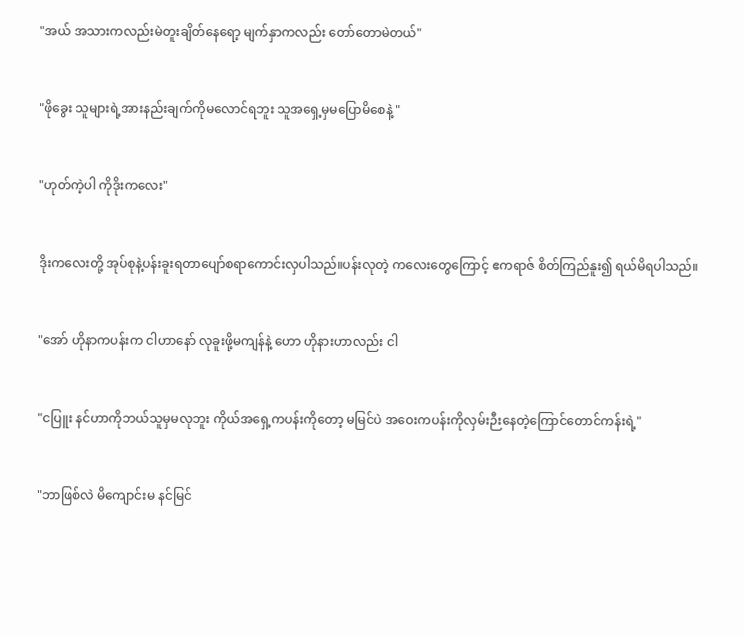"အယ် အသားကလည်းမဲတူးချိတ်နေရော့ မျက်နှာကလည်း တော်တောမဲတယ်"


"ဖိုခွေး သူများရဲ့အားနည်းချက်ကိုမလောင်ရဘူး သူအရှေ့မှမပြောမိစေနဲ့ "


"ဟုတ်ကဲ့ပါ ကိုဒိုးကလေး"


ဒိုးကလေးတို့ အုပ်စုနဲ့ပန်းခူးရတာပျော်စရာကောင်းလှပါသည်။ပန်းလုတဲ့ ကလေးတွေကြောင့် ဧကရာဇ် စိတ်ကြည်နူး၍ ရယ်မိရပါသည်။


"အော် ဟိုနာကပန်းက ငါဟာနော် လုခူးဖို့မကျန်နဲ့ ဟော ဟိုနားဟာလည်း ငါ


"ငပြူး နင်ဟာကိုဘယ်သူမှမလုဘူး ကိုယ်အရှေ့ကပန်းကိုတော့ မမြင်ပဲ အဝေးကပန်းကိုလှမ်းဉီးနေတဲ့ကြောင်တောင်ကန်းရဲ့"


"ဘာဖြစ်လဲ မိကျောင်းမ နင်မြင်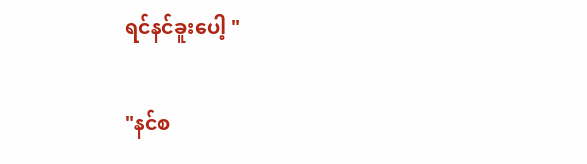ရင်နင်ခူးပေါ့ "


"နင်စ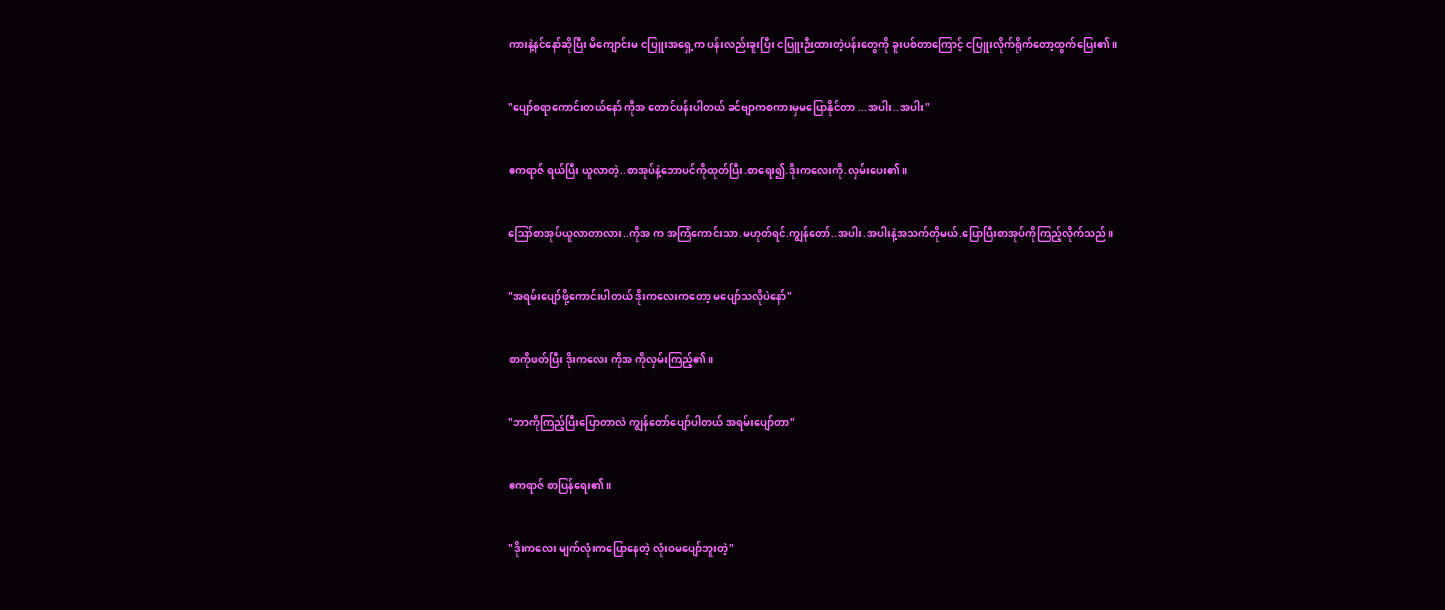ကားနဲ့နင်နော်ဆိုပြီး မိကျောင်းမ ငပြူးအရှေ့က ပန်းလည်းခူးပြီး ငပြူးဉီးထားတဲ့ပန်းတွေကို ခူးပစ်တာကြောင့် ငပြူးလိုက်ရိုက်တော့ထွက်ပြေး၏။


"ပျော်စရာကောင်းတယ်နော် ကိုအ တောင်ပန်းပါတယ် ခင်ဗျာကစကားမှမပြောနိုင်တာ ...အပါး..အပါး"


ဧကရာဇ် ရယ်ပြီး ယူလာတဲ့..စာအုပ်နဲ့ဘောပင်ကိုထုတ်ပြီး.စာရေး၍.ဒိုးကလေးကို.လှမ်းပေး၏။


ဪစာအုပ်ယူလာတာလား..ကိုအ က အကြံကောင်းသာ.မဟုတ်ရင်.ကျွန်တော်..အပါး.အပါးနဲ့အသက်တိုမယ်.ပြောပြီးစာအုပ်ကိုကြည့်လိုက်သည်။


"အရမ်းပျော်ဖို့ကောင်းပါတယ် ဒိုးကလေးကတော့ မပျော်သလိုပဲနော်"


စာကိုဖတ်ပြီး ဒိုးကလေး ကိုအ ကိုလှမ်းကြည့်၏။


"ဘာကိုကြည့်ပြီးပြောတာလဲ ကျွန်တော်ပျော်ပါတယ် အရမ်းပျော်တာ"


ဧကရာဇ် စာပြန်ရေး၏။


"ဒိုးကလေး မျက်လုံးကပြောနေတဲ့ လုံးဝမပျော်ဘူးတဲ့"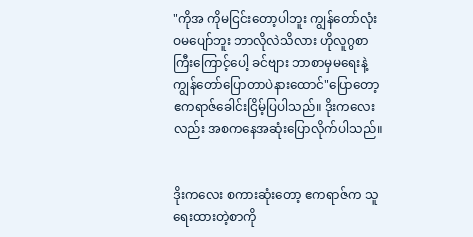"ကိုအ ကိုမငြင်းတော့ပါဘူး ကျွန်တော်လုံးဝမပျော်ဘူး ဘာလိုလဲသိလား ဟိုလူဂွစာကြီးကြောင့်ပေါ့ ခင်ဗျား ဘာစာမှမရေးနဲ့ ကျွန်တော်ပြောတာပဲနားထောင်"ပြောတော့ ဧကရာဇ်ခေါင်းငြိမ့်ပြပါသည်။ ဒိုးကလေးလည်း အစကနေအဆုံးပြောလိုက်ပါသည်။


ဒိုးကလေး စကားဆုံးတော့ ဧကရာဇ်က သူရေးထားတဲ့စာကို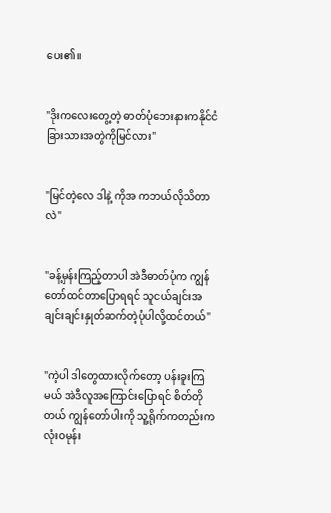ပေး၏။


"ဒိုးကလေးတွေ့တဲ့ ဓာတ်ပုံဘေးနားကနိုင်ငံခြားသားအတွဲကိုမြင်လား"


"မြင်တဲ့လေ ဒါနဲ့ ကိုအ ကဘယ်လိုသိတာလဲ"


"ခန့်မှန်းကြည့်တာပါ အဲဒီဓာတ်ပုံက ကျွန်တော်ထင်တာပြောရရင် သူငယ်ချင်းအချင်းချင်းနှုတ်ဆက်တဲ့ပုံပါလို့ထင်တယ်"


"ကဲ့ပါ ဒါတွေထားလိုက်တော့ ပန်းခူးကြမယ် အဲဒီလူအကြောင်းပြောရင် စိတ်တိုတယ် ကျွန်တော်ပါးကို သူ့ရိုက်ကတည်းက လုံးဝမုန်း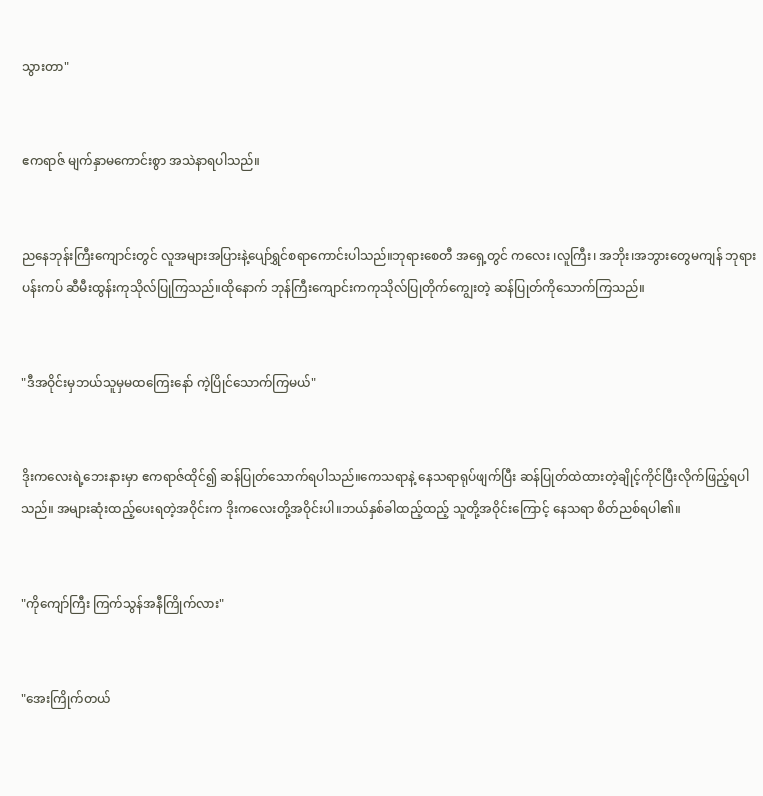သွားတာ"


ဧကရာဇ် မျက်နှာမကောင်းစွာ အသဲနာရပါသည်။


ညနေဘုန်းကြီးကျောင်းတွင် လူအများအပြားနဲ့ပျော်ရွှင်စရာကောင်းပါသည်။ဘုရားစေတီ အရှေ့တွင် ကလေး ၊လူကြီး၊ အဘိုး၊အဘွားတွေမကျန် ဘုရားပန်းကပ် ဆီမီးထွန်းကုသိုလ်ပြုကြသည်။ထိုနောက် ဘုန်ကြီးကျောင်းကကုသိုလ်ပြုတိုက်ကျွေးတဲ့ ဆန်ပြုတ်ကိုသောက်ကြသည်။


"ဒီအဝိုင်းမှဘယ်သူမှမထကြေးနော် ကဲ့ပြိုင်သောက်ကြမယ်"


ဒိုးကလေးရဲ့ဘေးနားမှာ ဧကရာဇ်ထိုင်၍ ဆန်ပြုတ်သောက်ရပါသည်။ကေသရာနဲ့ နေသရာရုပ်ဖျက်ပြီး ဆန်ပြုတ်ထဲထားတဲ့ချိုင့်ကိုင်ပြီးလိုက်ဖြည့်ရပါသည်။ အများဆုံးထည့်ပေးရတဲ့အဝိုင်းက ဒိုးကလေးတို့အဝိုင်းပါ။ဘယ်နှစ်ခါထည့်ထည့် သူတို့အဝိုင်းကြောင့် နေသရာ စိတ်ညစ်ရပါ၏။


"ကိုကျော်ကြီး ကြက်သွန်အနီကြိုက်လား"


"အေးကြိုက်တယ်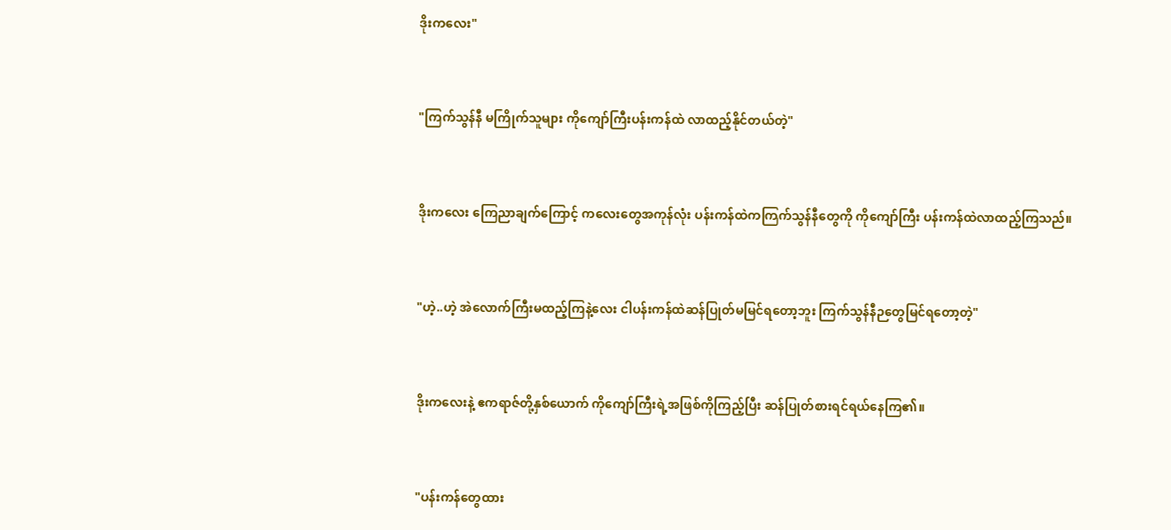ဒိုးကလေး"


"ကြက်သွန်နီ မကြိုက်သူများ ကိုကျော်ကြီးပန်းကန်ထဲ လာထည့်နိုင်တယ်တဲ့"


ဒိုးကလေး ကြေညာချက်ကြောင့် ကလေးတွေအကုန်လုံး ပန်းကန်ထဲကကြက်သွန်နီတွေကို ကိုကျော်ကြီး ပန်းကန်ထဲလာထည့်ကြသည်။


"ဟဲ့..ဟဲ့ အဲလောက်ကြီးမထည့်ကြနဲ့လေး ငါပန်းကန်ထဲဆန်ပြုတ်မမြင်ရတော့ဘူး ကြက်သွန်နီဉတွေမြင်ရတော့တဲ့"


ဒိုးကလေးနဲ့ ဧကရာဇ်တို့နှစ်ယောက် ကိုကျော်ကြီးရဲ့အဖြစ်ကိုကြည့်ပြီး ဆန်ပြုတ်စားရင်ရယ်နေကြ၏။


"ပန်းကန်တွေထား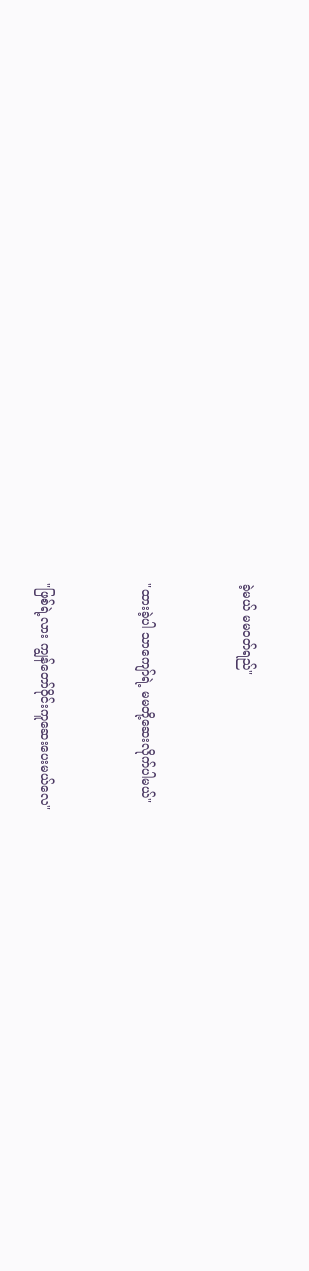ခဲ့မယ် မမဝတ်ရည်"


"ထားခဲ့ပါ သာကျော်ရဲ့ မမတို့ဆေးလိုက်ပါမယ်"


"ဖြစ်ရဲ့လား ကျွန်တော်ဝိုင်းကူဆေးပေးမယ်လေ"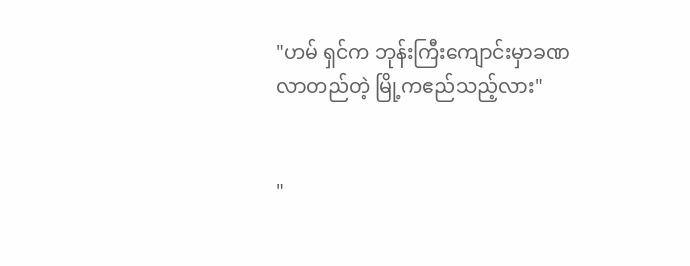"ဟမ် ရှင်က ဘုန်းကြီးကျောင်းမှာခဏလာတည်တဲ့ မြို့ကဧည်သည့်လား"


"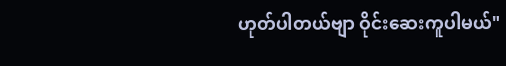ဟုတ်ပါတယ်ဗျာ ဝိုင်းဆေးကူပါမယ်"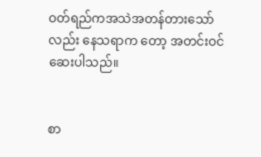ဝတ်ရည်ကအသဲအတန်တားသော်လည်း နေသရာက တော့ အတင်းဝင်ဆေးပါသည်။


စာ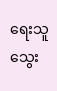ရေးသူ သွေး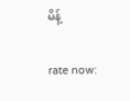မိန့်


rate now: